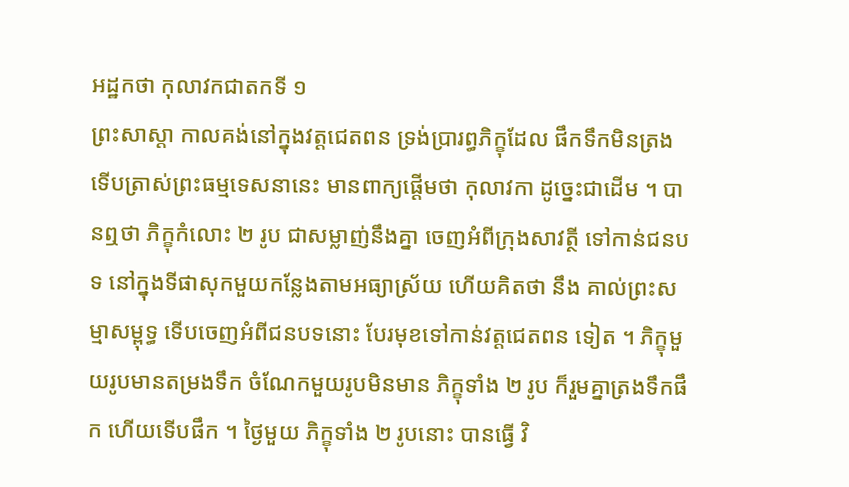អដ្ឋកថា កុលាវកជាតកទី ១
ព្រះសាស្តា កាលគង់នៅក្នុងវត្តជេតពន ទ្រង់ប្រារព្ធភិក្ខុដែល ផឹកទឹកមិនត្រង ទើបត្រាស់ព្រះធម្មទេសនានេះ មានពាក្យផ្តើមថា កុលាវកា ដូច្នេះជាដើម ។ បានឮថា ភិក្ខុកំលោះ ២ រូប ជាសម្លាញ់នឹងគ្នា ចេញអំពីក្រុងសាវត្ថី ទៅកាន់ជនបទ នៅក្នុងទីផាសុកមួយកន្លែងតាមអធ្យាស្រ័យ ហើយគិតថា នឹង គាល់ព្រះសម្មាសម្ពុទ្ធ ទើបចេញអំពីជនបទនោះ បែរមុខទៅកាន់វត្តជេតពន ទៀត ។ ភិក្ខុមួយរូបមានតម្រងទឹក ចំណែកមួយរូបមិនមាន ភិក្ខុទាំង ២ រូប ក៏រួមគ្នាត្រងទឹកផឹក ហើយទើបផឹក ។ ថ្ងៃមួយ ភិក្ខុទាំង ២ រូបនោះ បានធ្វើ វិ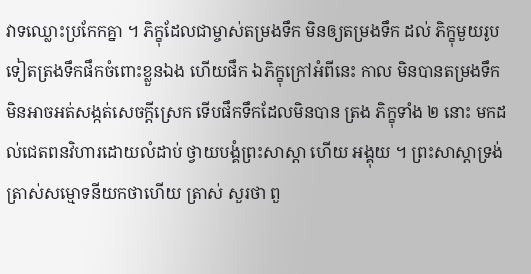វាទឈ្លោះប្រកែកគ្នា ។ ភិក្ខុដែលជាម្ចាស់តម្រងទឹក មិនឲ្យតម្រងទឹក ដល់ ភិក្ខុមួយរូបទៀតត្រងទឹកផឹកចំពោះខ្លួនឯង ហើយផឹក ឯភិក្ខុក្រៅអំពីនេះ កាល មិនបានតម្រងទឹក មិនអាចអត់សង្កត់សេចក្តីស្រេក ទើបផឹកទឹកដែលមិនបាន ត្រង ភិក្ខុទាំង ២ នោះ មកដល់ជេតពនវិហារដោយលំដាប់ ថ្វាយបង្គំព្រះសាស្តា ហើយ អង្គុយ ។ ព្រះសាស្តាទ្រង់ត្រាស់សម្មោទនីយកថាហើយ ត្រាស់ សួរថា ពួ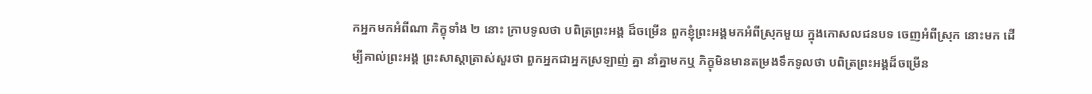កអ្នកមកអំពីណា ភិក្ខុទាំង ២ នោះ ក្រាបទូលថា បពិត្រព្រះអង្គ ដ៏ចម្រើន ពួកខ្ញុំព្រះអង្គមកអំពីស្រុកមួយ ក្នុងកោសលជនបទ ចេញអំពីស្រុក នោះមក ដើម្បីគាល់ព្រះអង្គ ព្រះសាស្តាត្រាស់សួរថា ពួកអ្នកជាអ្នកស្រឡាញ់ គ្នា នាំគ្នាមកឬ ភិក្ខុមិនមានតម្រងទឹកទូលថា បពិត្រព្រះអង្គដ៏ចម្រើន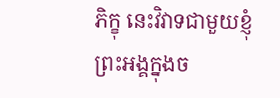ភិក្ខុ នេះវិវាទជាមួយខ្ញុំព្រះអង្គក្នុងច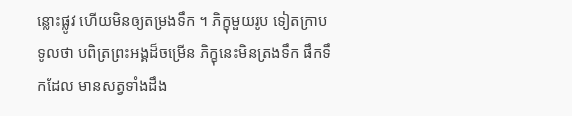ន្លោះផ្លូវ ហើយមិនឲ្យតម្រងទឹក ។ ភិក្ខុមួយរូប ទៀតក្រាបទូលថា បពិត្រព្រះអង្គដ៏ចម្រើន ភិក្ខុនេះមិនត្រងទឹក ផឹកទឹកដែល មានសត្វទាំងដឹង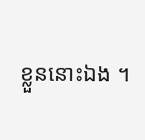ខ្លួននោះឯង ។